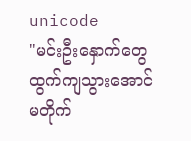unicode
"မင်းဦးနှောက်တွေ ထွက်ကျသွားအောင် မတိုက်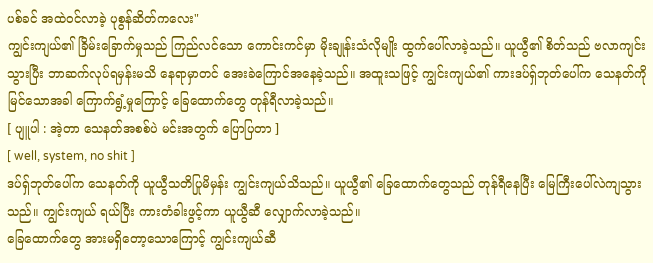ပစ်ခင် အထဲဝင်လာခဲ့ ပုစွန်ဆိတ်ကလေး"
ကျွင်းကျယ်၏ ခြိမ်းခြောက်မှုသည် ကြည်လင်သော ကောင်းကင်မှာ မိုးချုန်းသံလိုမျိုး ထွက်ပေါ်လာခဲ့သည်။ ယူယွီ၏ စိတ်သည် ဗလာကျင်းသွားပြီး ဘာဆက်လုပ်ရမှန်းမသိ နေရာမှာတင် အေးခဲကြောင်အနေခဲ့သည်။ အထူးသဖြင့် ကျွင်းကျယ်၏ ကားဒပ်ရှ်ဘုတ်ပေါ်က သေနတ်ကို မြင်သောအခါ ကြောက်ရွံ့မှုကြောင့် ခြေထောက်တွေ တုန်ရီလာခဲ့သည်။
[ ပျူပါ : အဲ့တာ သေနတ်အစစ်ပဲ မင်းအတွက် ပြောပြတာ ]
[ well, system, no shit ]
ဒပ်ရှ်ဘုတ်ပေါ်က သေနတ်ကို ယူယွီသတိပြုမိမှန်း ကျွင်းကျယ်သိသည်။ ယူယွီ၏ ခြေထောက်တွေသည် တုန်ရီနေပြီး မြေကြီးပေါ်လဲကျသွားသည်။ ကျွင်းကျယ် ရယ်ပြီး ကားတံခါးဖွင့်ကာ ယူယွီဆီ လျှောက်လာခဲ့သည်။
ခြေထောက်တွေ အားမရှိတော့သောကြောင့် ကျွင်းကျယ်ဆီ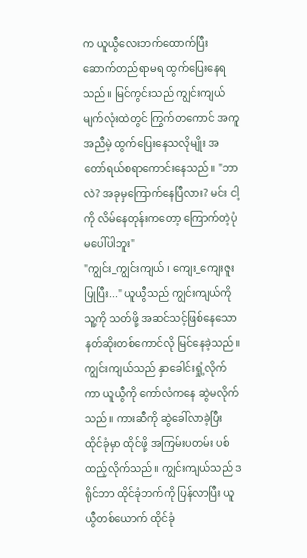က ယူယွီလေးဘက်ထောက်ပြီး ဆောက်တည်ရာမရ ထွက်ပြေးနေရသည်။ မြင်ကွင်းသည် ကျွင်းကျယ်မျက်လုံးထဲတွင် ကြွက်တကောင် အကူအညီမဲ့ ထွက်ပြေးနေသလိုမျိုး အတော်ရယ်စရာကောင်းနေသည်။ "ဘာလဲ? အခုမှကြောက်နေပြီလား? မင်း ငါ့ကို လိမ်နေတုန်းကတော့ ကြောက်တဲ့ပုံမပေါ်ပါဘူး"
"ကျွင်း_ကျွင်းကျယ် ၊ ကျေး_ကျေးဇူးပြုပြီး..." ယူယွီသည် ကျွင်းကျယ်ကို သူ့ကို သတ်ဖို့ အဆင်သင့်ဖြစ်နေသော နတ်ဆိုးတစ်ကောင်လို မြင်နေခဲ့သည်။ ကျွင်းကျယ်သည် နှာခေါင်းရှုံ့လိုက်ကာ ယူယွီကို ကော်လံကနေ ဆွဲမလိုက်သည်။ ကားဆီကို ဆွဲခေါ်လာခဲ့ပြီး ထိုင်ခုံမှာ ထိုင်ဖို့ အကြမ်းပတမ်း ပစ်ထည့်လိုက်သည်။ ကျွင်းကျယ်သည် ဒရိုင်ဘာ ထိုင်ခုံဘက်ကို ပြန်လာပြီး ယူယွီတစ်ယောက် ထိုင်ခုံ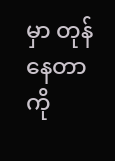မှာ တုန်နေတာကို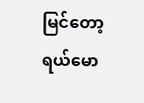မြင်တော့ ရယ်မော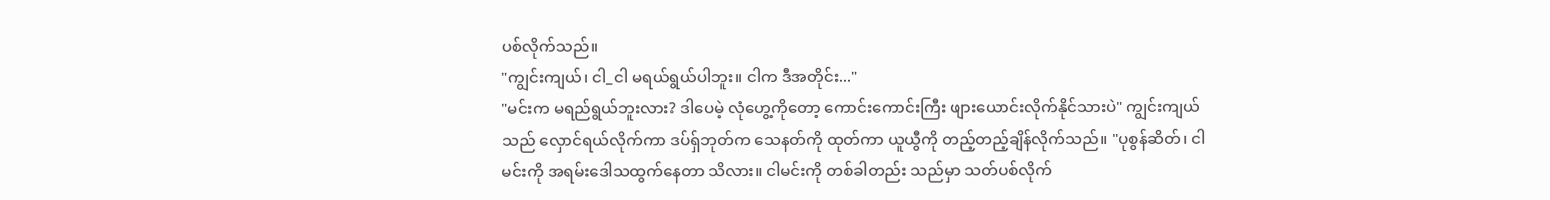ပစ်လိုက်သည်။
"ကျွင်းကျယ်၊ ငါ_ငါ မရယ်ရွယ်ပါဘူး။ ငါက ဒီအတိုင်း..."
"မင်းက မရည်ရွယ်ဘူးလား? ဒါပေမဲ့ လုံဟွေ့ကိုတော့ ကောင်းကောင်းကြီး ဖျားယောင်းလိုက်နိုင်သားပဲ" ကျွင်းကျယ်သည် လှောင်ရယ်လိုက်ကာ ဒပ်ရှ်ဘုတ်က သေနတ်ကို ထုတ်ကာ ယူယွီကို တည့်တည့်ချိန်လိုက်သည်။ "ပုစွန်ဆိတ်၊ ငါမင်းကို အရမ်းဒေါသထွက်နေတာ သိလား။ ငါမင်းကို တစ်ခါတည်း သည်မှာ သတ်ပစ်လိုက်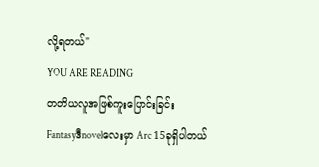လို့ရတယ်"
YOU ARE READING
တတိယလူအဖြစ်ကူးပြောင်းခြင်း
Fantasyဒီnovelလေးမှာ Arc 15ခုရှိပါတယ်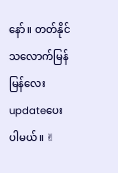နော်။ တတ်နိုင်သလောက်မြန်မြန်လေးupdateပေးပါမယ်။ ✌